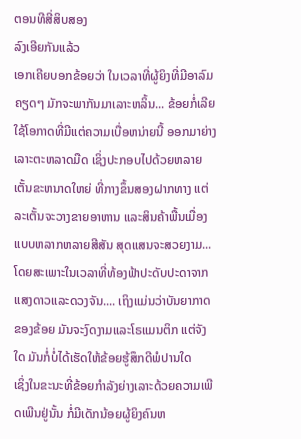ຕອນທີສີ່ສິບສອງ
ລົງເອີຍກັນແລ້ວ
ເອກເຄີຍບອກຂ້ອຍວ່າ ໃນເວລາທີ່ຜູ້ຍິງທີ່ມີອາລົມຄຽດໆ ມັກຈະພາກັນມາເລາະຫລິ້ນ... ຂ້ອຍກໍ່ເລີຍໃຊ້ໂອກາດທີ່ມີແຕ່ຄວາມເບື່ອຫນ່າຍນີ້ ອອກມາຍ່າງເລາະຕະຫລາດມືດ ເຊິ່ງປະກອບໄປດ້ວຍຫລາຍເຕັ້ນຂະຫນາດໃຫຍ່ ທີ່ກາງຂຶ້ນສອງຝາກທາງ ແຕ່ລະເຕັ້ນຈະວາງຂາຍອາຫານ ແລະສິນຄ້າພື້ນເມື່ອງແບບຫລາກຫລາຍສີສັນ ສຸດແສນຈະສວຍງາມ... ໂດຍສະເພາະໃນເວລາທີ່ທ້ອງຟ້າປະດັບປະດາຈາກແສງດາວແລະດວງຈັນ.... ເຖິງແມ່ນວ່າບັນຍາກາດຂອງຂ້ອຍ ມັນຈະງົດງາມແລະໂຣແມນຕິກ ແຕ່ຈັງໃດ ມັນກໍ່ບໍ່ໄດ້ເຮັດໃຫ້ຂ້ອຍຮູ້ສຶກດີພໍປານໃດ
ເຊິ່ງໃນຂະນະທີ່ຂ້ອຍກຳລັງຍ່າງເລາະດ້ວຍຄວາມເພີດເພີນຢູ່ນັ້ນ ກໍ່ມີເດັກນ້ອຍຜູ້ຍິງຄົນຫ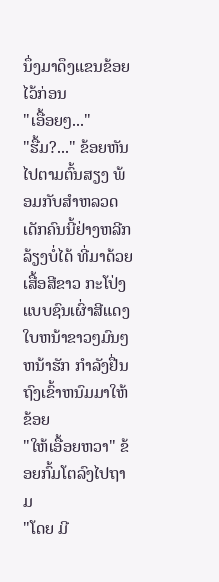ນຶ່ງມາດຶງແຂນຂ້ອຍໄວ້ກ່ອນ
"ເອື້ອຍໆ..."
"ຮື້ມ?..." ຂ້ອຍຫັນໄປຕາມຕົ້ນສຽງ ພ້ອມກັບສຳຫລວດເດັກຄົນນີ້ຢ່າງຫລີກລ້ຽງບໍ່ໄດ້ ທີ່ມາດ້ວຍເສື້ອສີຂາວ ກະໂປ່ງແບບຊົນເຜົ່າສີແດງ ໃບຫນ້າຂາວໆມົນໆ ຫນ້າຮັກ ກຳລັງຢື່ນຖົງເຂົ້າຫນົມມາໃຫ້ຂ້ອຍ
"ໃຫ້ເອື້ອຍຫວາ" ຂ້ອຍກົ້ມໂຕລົງໄປຖາມ
"ໂດຍ ມີ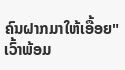ຄົນຝາກມາໃຫ້ເອື້ອຍ" ເວົ້າພ້ອມ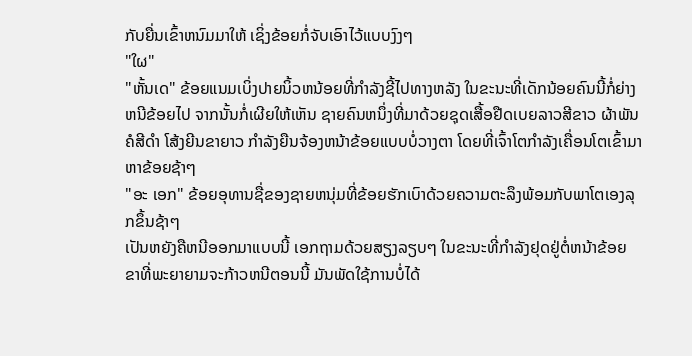ກັບຍື່ນເຂົ້າຫນົມມາໃຫ້ ເຊິ່ງຂ້ອຍກໍ່ຈັບເອົາໄວ້ແບບງົງໆ
"ໃຜ"
"ຫັ້ນເດ" ຂ້ອຍແນມເບິ່ງປາຍນິ້ວຫນ້ອຍທີ່ກຳລັງຊີ້ໄປທາງຫລັງ ໃນຂະນະທີ່ເດັກນ້ອຍຄົນນີ້ກໍ່ຍ່າງຫນີຂ້ອຍໄປ ຈາກນັ້ນກໍ່ເຜີຍໃຫ້ເຫັນ ຊາຍຄົນຫນຶ່ງທີ່ມາດ້ວຍຊຸດເສື້ອຢືດເບຍລາວສີຂາວ ຜ້າພັນຄໍສີດຳ ໂສ້ງຍີນຂາຍາວ ກຳລັງຍືນຈ້ອງຫນ້າຂ້ອຍແບບບໍ່ວາງຕາ ໂດຍທີ່ເຈົ້າໂຕກຳລັງເຄື່ອນໂຕເຂົ້າມາຫາຂ້ອຍຊ້າໆ
"ອະ ເອກ" ຂ້ອຍອຸທານຊື່ຂອງຊາຍຫນຸ່ມທີ່ຂ້ອຍຮັກເບົາດ້ວຍຄວາມຕະລຶງພ້ອມກັບພາໂຕເອງລຸກຂຶ້ນຊ້າໆ
ເປັນຫຍັງຄືຫນີອອກມາແບບນີ້ ເອກຖາມດ້ວຍສຽງລຽບໆ ໃນຂະນະທີ່ກຳລັງຢຸດຢູ່ຕໍ່ຫນ້າຂ້ອຍ ຂາທີ່ພະຍາຍາມຈະກ້າວຫນີຕອນນີ້ ມັນພັດໃຊ້ການບໍ່ໄດ້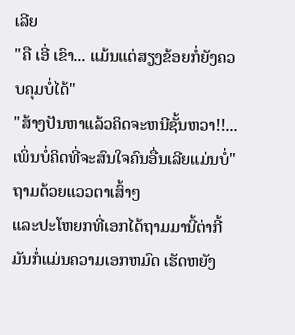ເລີຍ
"ຄື ເອີ່ ເຂົາ... ແມ້ນແຕ່ສຽງຂ້ອຍກໍ່ຍັງຄວບຄຸມບໍ່ໄດ້"
"ສ້າງປັນຫາແລ້ວຄິດຈະຫນີຊັ້ນຫວາ!!... ເພິ່ນບໍ່ຄິດທີ່ຈະສົນໃຈຄົນອື່ນເລີຍແມ່ນບໍ່" ຖາມດ້ວຍແວວຕາເສົ້າໆ
ແລະປະໂຫຍກທີ່ເອກໄດ້ຖາມມານີ້ຕ່າກີ້ ມັນກໍ່ແມ່ນຄວາມເອກຫມົດ ເຮັດຫຍັງ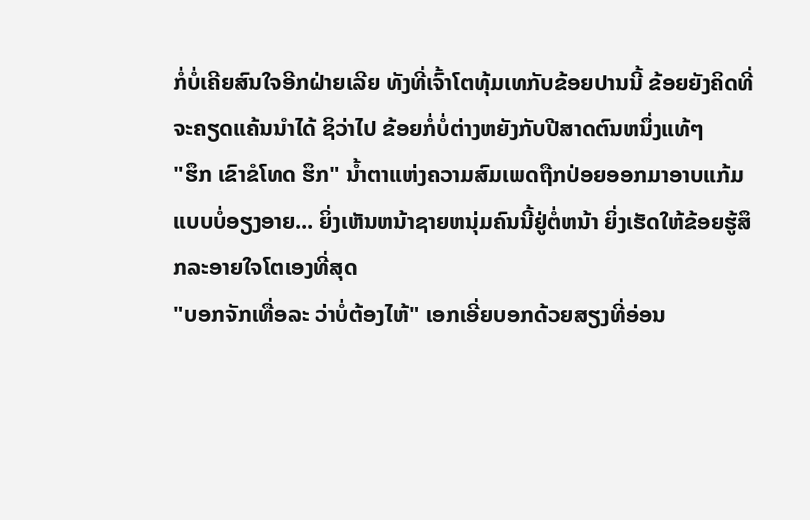ກໍ່ບໍ່ເຄີຍສົນໃຈອີກຝ່າຍເລີຍ ທັງທີ່ເຈົ້າໂຕທຸ້ມເທກັບຂ້ອຍປານນີ້ ຂ້ອຍຍັງຄິດທີ່ຈະຄຽດແຄ້ນນຳໄດ້ ຊິວ່າໄປ ຂ້ອຍກໍ່ບໍ່ຕ່າງຫຍັງກັບປີສາດຕົນຫນຶ່ງແທ້ໆ
"ຮຶກ ເຂົາຂໍໂທດ ຮຶກ" ນ້ຳຕາແຫ່ງຄວາມສົມເພດຖືກປ່ອຍອອກມາອາບແກ້ມແບບບໍ່ອຽງອາຍ... ຍິ່ງເຫັນຫນ້າຊາຍຫນຸ່ມຄົນນີ້ຢູ່ຕໍ່ຫນ້າ ຍິ່ງເຮັດໃຫ້ຂ້ອຍຮູ້ສຶກລະອາຍໃຈໂຕເອງທີ່ສຸດ
"ບອກຈັກເທື່ອລະ ວ່າບໍ່ຕ້ອງໄຫ້" ເອກເອີ່ຍບອກດ້ວຍສຽງທີ່ອ່ອນ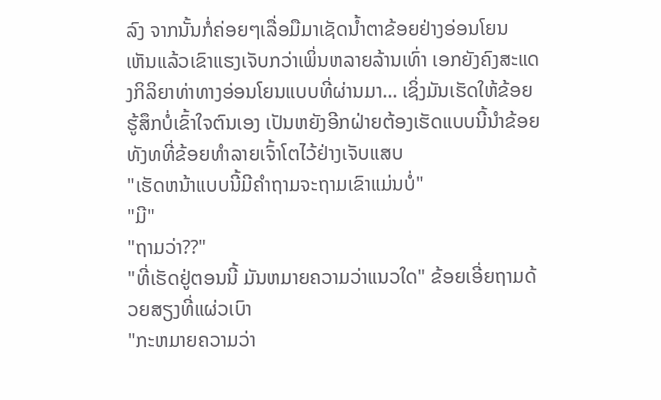ລົງ ຈາກນັ້ນກໍ່ຄ່ອຍໆເລື່ອມືມາເຊັດນ້ຳຕາຂ້ອຍຢ່າງອ່ອນໂຍນ
ເຫັນແລ້ວເຂົາແຮງເຈັບກວ່າເພິ່ນຫລາຍລ້ານເທົ່າ ເອກຍັງຄົງສະແດງກິລິຍາທ່າທາງອ່ອນໂຍນແບບທີ່ຜ່ານມາ... ເຊິ່ງມັນເຮັດໃຫ້ຂ້ອຍຮູ້ສຶກບໍ່ເຂົ້າໃຈຕົນເອງ ເປັນຫຍັງອີກຝ່າຍຕ້ອງເຮັດແບບນີ້ນຳຂ້ອຍ ທັງທທີ່ຂ້ອຍທຳລາຍເຈົ້າໂຕໄວ້ຢ່າງເຈັບແສບ
"ເຮັດຫນ້າແບບນີ້ມີຄຳຖາມຈະຖາມເຂົາແມ່ນບໍ່"
"ມີ"
"ຖາມວ່າ??"
"ທີ່ເຮັດຢູ່ຕອນນີ້ ມັນຫມາຍຄວາມວ່າແນວໃດ" ຂ້ອຍເອີ່ຍຖາມດ້ວຍສຽງທີ່ແຜ່ວເບົາ
"ກະຫມາຍຄວາມວ່າ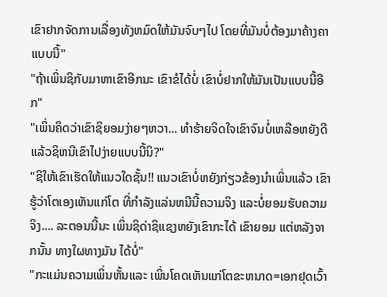ເຂົາຢາກຈັດການເລື່ອງທັງຫມົດໃຫ້ມັນຈົບໆໄປ ໂດຍທີ່ມັນບໍ່ຕ້ອງມາຄ້າງຄາແບບນີ້"
"ຖ້າເພິ່ນຊິກັບມາຫາເຂົາອີກນະ ເຂົາຂໍໄດ້ບໍ່ ເຂົາບໍ່ຢາກໃຫ້ມັນເປັນແບບນີ້ອີກ"
"ເພິ່ນຄິດວ່າເຂົາຊິຍອມງ່າຍໆຫວາ... ທຳຮ້າຍຈິດໃຈເຂົາຈົນບໍ່ເຫລືອຫຍັງດີ ແລ້ວຊິຫນີເຂົາໄປງ່າຍແບບນີ້ນິ?"
"ຊິໃຫ້ເຂົາເຮັດໃຫ້ແນວໃດຊັ້ນ!! ແນວເຂົາບໍ່ຫຍັງກ່ຽວຂ້ອງນຳເພິ່ນແລ້ວ ເຂົາຮູ້ວ່າໂຕເອງເຫັນແກ່ໂຕ ທີ່ກຳລັງແລ່ນຫນີນີ້ຄວາມຈິງ ແລະບໍ່ຍອມຮັບຄວາມຈິງ.... ລະຕອນນີ້ນະ ເພິ່ນຊິດ່າຊິແຊງຫຍັງເຂົາກະໄດ້ ເຂົາຍອມ ແຕ່ຫລັງຈາກນັ້ນ ທາງໃຜທາງມັນ ໄດ້ບໍ່"
"ກະແມ່ນຄວາມເພິ່ນຫັ້ນແລະ ເພິ່ນໂຄດເຫັນແກ່ໂຕຂະຫນາດ=ເອກຢຸດເວົ້າ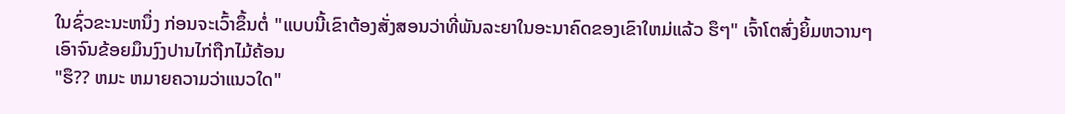ໃນຊົ່ວຂະນະຫນຶ່ງ ກ່ອນຈະເວົ້າຂຶ້ນຕໍ່ "ແບບນີ້ເຂົາຕ້ອງສັ່ງສອນວ່າທີ່ພັນລະຍາໃນອະນາຄົດຂອງເຂົາໃຫມ່ແລ້ວ ຮຶໆ" ເຈົ້າໂຕສົ່ງຍິ້ມຫວານໆ ເອົາຈົນຂ້ອຍມຶນງົງປານໄກ່ຖືກໄມ້ຄ້ອນ
"ຮຶ?? ຫມະ ຫມາຍຄວາມວ່າແນວໃດ"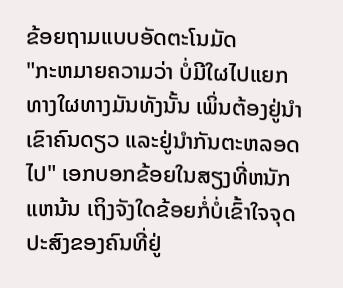ຂ້ອຍຖາມແບບອັດຕະໂນມັດ
"ກະຫມາຍຄວາມວ່າ ບໍ່ມີໃຜໄປແຍກທາງໃຜທາງມັນທັງນັ້ນ ເພິ່ນຕ້ອງຢູ່ນຳເຂົາຄົນດຽວ ແລະຢູ່ນຳກັນຕະຫລອດໄປ" ເອກບອກຂ້ອຍໃນສຽງທີ່ຫນັກແຫນ້ນ ເຖິງຈັງໃດຂ້ອຍກໍ່ບໍ່ເຂົ້າໃຈຈຸດປະສົງຂອງຄົນທີ່ຢູ່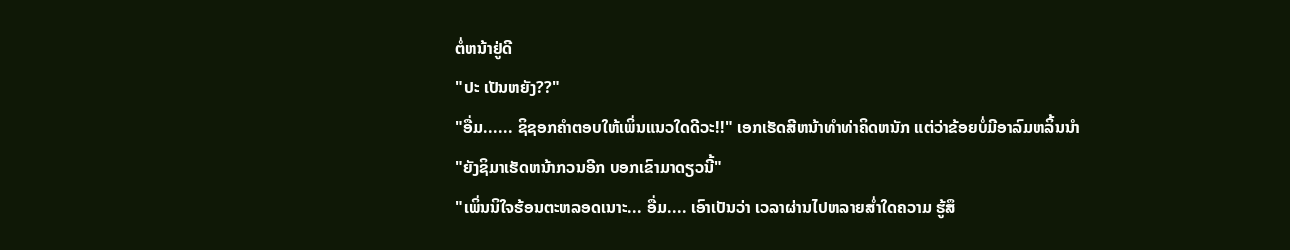ຕໍ່ຫນ້າຢູ່ດີ
"ປະ ເປັນຫຍັງ??"
"ອື່ມ...... ຊິຊອກຄຳຕອບໃຫ້ເພິ່ນແນວໃດດີວະ!!" ເອກເຮັດສີຫນ້າທຳທ່າຄິດຫນັກ ແຕ່ວ່າຂ້ອຍບໍ່ມີອາລົມຫລິ້ນນຳ
"ຍັງຊິມາເຮັດຫນ້າກວນອີກ ບອກເຂົາມາດຽວນີ້"
"ເພິ່ນນິໃຈຮ້ອນຕະຫລອດເນາະ... ອື່ມ.... ເອົາເປັນວ່າ ເວລາຜ່ານໄປຫລາຍສ່ຳໃດຄວາມ ຮູ້ສຶ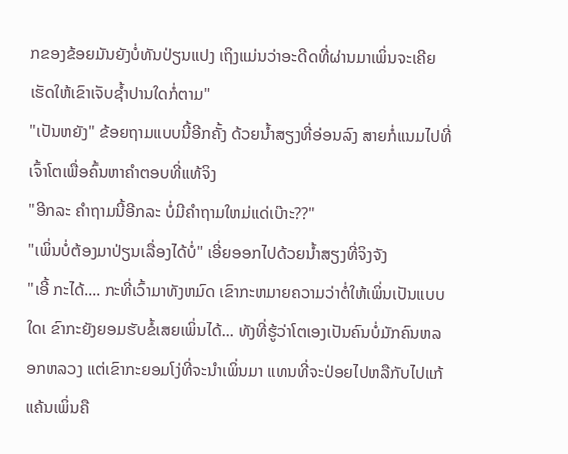ກຂອງຂ້ອຍມັນຍັງບໍ່ທັນປ່ຽນແປງ ເຖິງແມ່ນວ່າອະດີດທີ່ຜ່ານມາເພິ່ນຈະເຄີຍເຮັດໃຫ້ເຂົາເຈັບຊ້ຳປານໃດກໍ່ຕາມ"
"ເປັນຫຍັງ" ຂ້ອຍຖາມແບບນີ້ອີກຄັ້ງ ດ້ວຍນ້ຳສຽງທີ່ອ່ອນລົງ ສາຍກໍ່ແນມໄປທີ່ເຈົ້າໂຕເພື່ອຄົ້ນຫາຄຳຕອບທີ່ແທ້ຈິງ
"ອີກລະ ຄຳຖາມນີ້ອີກລະ ບໍ່ມີຄຳຖາມໃຫມ່ແດ່ເບ໊າະ??"
"ເພິ່ນບໍ່ຕ້ອງມາປ່ຽນເລື່ອງໄດ້ບໍ່" ເອີ່ຍອອກໄປດ້ວຍນ້ຳສຽງທີ່ຈິງຈັງ
"ເອີ້ ກະໄດ້.... ກະທີ່ເວົ້າມາທັງຫມົດ ເຂົາກະຫມາຍຄວາມວ່າຕໍ່ໃຫ້ເພິ່ນເປັນແບບໃດເ ຂົາກະຍັງຍອມຮັບຂໍ້ເສຍເພິ່ນໄດ້... ທັງທີ່ຮູ້ວ່າໂຕເອງເປັນຄົນບໍ່ມັກຄົນຫລອກຫລວງ ແຕ່ເຂົາກະຍອມໂງ່ທີ່ຈະນຳເພິ່ນມາ ແທນທີ່ຈະປ່ອຍໄປຫລືກັບໄປແກ້ແຄ້ນເພິ່ນຄື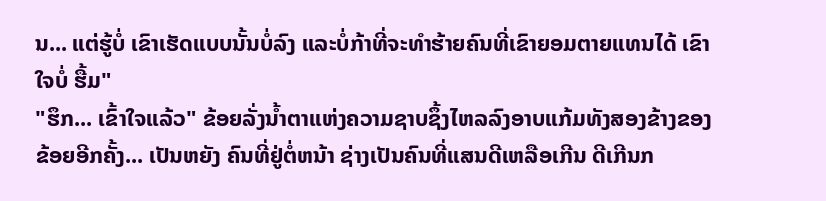ນ... ແຕ່ຮູ້ບໍ່ ເຂົາເຮັດແບບນັ້ນບໍ່ລົງ ແລະບໍ່ກ້າທີ່ຈະທຳຮ້າຍຄົນທີ່ເຂົາຍອມຕາຍແທນໄດ້ ເຂົາໃຈບໍ່ ຮື້ມ"
"ຮຶກ... ເຂົ້າໃຈແລ້ວ" ຂ້ອຍລັ່ງນ້ຳຕາແຫ່ງຄວາມຊາບຊຶ້ງໄຫລລົງອາບແກ້ມທັງສອງຂ້າງຂອງຂ້ອຍອີກຄັ້ງ... ເປັນຫຍັງ ຄົນທີ່ຢູ່ຕໍ່ຫນ້າ ຊ່າງເປັນຄົນທີ່ແສນດີເຫລືອເກີນ ດີເກີນກ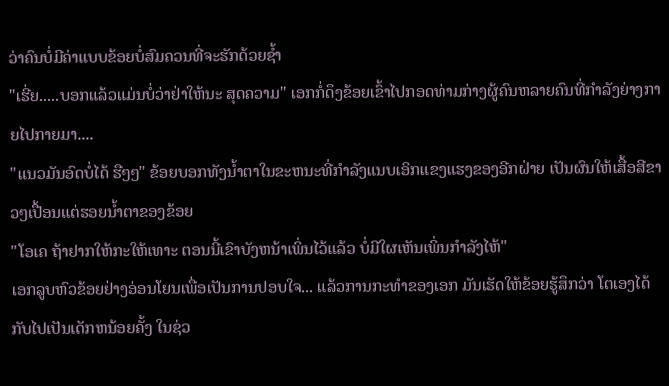ວ່າຄົນບໍ່ມີຄ່າແບບຂ້ອຍບໍ່ສົມຄວນທີ່ຈະຮັກດ້ວຍຊ້ຳ
"ເຮີ່ຍ.....ບອກແລ້ວແມ່ນບໍ່ວ່າຢ່າໃຫ້ນະ ສຸດຄວາມ" ເອກກໍ່ດຶງຂ້ອຍເຂົ້າໄປກອດທ່າມກ່າງຜູ້ຄົນຫລາຍຄົນທີ່ກຳລັງຍ່າງກາຍໄປກາຍມາ....
"ແນວມັນອົດບໍ່ໄດ້ ຮືໆໆ" ຂ້ອຍບອກທັງນ້ຳຕາໃນຂະຫນະທີ່ກຳລັງແນບເອິກແຂງແຮງຂອງອີກຝ່າຍ ເປັນຜົນໃຫ້ເສື້ອສີຂາວໆເປື້ອນແຕ່ຮອຍນ້ຳຕາຂອງຂ້ອຍ
"ໂອເຄ ຖ້າຢາກໃຫ້ກະໃຫ້ເທາະ ຕອນນີ້ເຂົາບັງຫນ້າເພິ່ນໄວ້ແລ້ວ ບໍ່ມີໃຜເຫັນເພິ່ນກຳລັງໄຫ້"
ເອກລູບຫົວຂ້ອຍຢ່າງອ່ອນໂຍນເພື່ອເປັນການປອບໃຈ... ແລ້ວການກະທຳຂອງເອກ ມັນເຮັດໃຫ້ຂ້ອຍຮູ້ສຶກວ່າ ໂຕເອງໄດ້ກັບໄປເປັນເດັກຫນ້ອຍຄັ້ງ ໃນຊ່ວ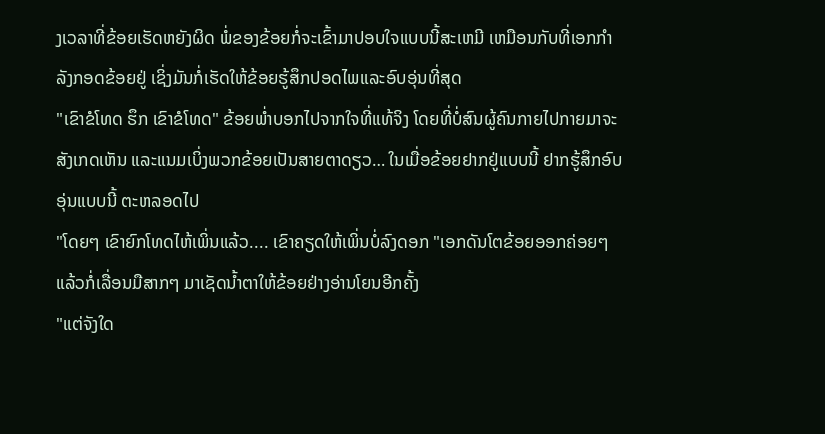ງເວລາທີ່ຂ້ອຍເຮັດຫຍັງຜິດ ພໍ່ຂອງຂ້ອຍກໍ່ຈະເຂົ້າມາປອບໃຈແບບນີ້ສະເຫມີ ເຫມືອນກັບທີ່ເອກກຳລັງກອດຂ້ອຍຢູ່ ເຊິ່ງມັນກໍ່ເຮັດໃຫ້ຂ້ອຍຮູ້ສຶກປອດໄພແລະອົບອຸ່ນທີ່ສຸດ
"ເຂົາຂໍໂທດ ຮຶກ ເຂົາຂໍໂທດ" ຂ້ອຍພ່ຳບອກໄປຈາກໃຈທີ່ແທ້ຈິງ ໂດຍທີ່ບໍ່ສົນຜູ້ຄົນກາຍໄປກາຍມາຈະສັງເກດເຫັນ ແລະແນມເບິ່ງພວກຂ້ອຍເປັນສາຍຕາດຽວ… ໃນເມື່ອຂ້ອຍຢາກຢູ່ແບບນີ້ ຢາກຮູ້ສຶກອົບອຸ່ນແບບນີ້ ຕະຫລອດໄປ
"ໂດຍໆ ເຂົາຍົກໂທດໄຫ້ເພິ່ນແລ້ວ.... ເຂົາຄຽດໃຫ້ເພິ່ນບໍ່ລົງດອກ "ເອກດັນໂຕຂ້ອຍອອກຄ່ອຍໆ ແລ້ວກໍ່ເລື່ອນມືສາກໆ ມາເຊັດນ້ຳຕາໃຫ້ຂ້ອຍຢ່າງອ່ານໂຍນອີກຄັ້ງ
"ແຕ່ຈັງໃດ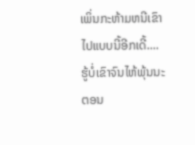ເພິ່ນກະຫ້າມຫນີເຂົາໄປແບບນີ້ອີກເດີ້.... ຮູ້ບໍ່ເຂົາຈົນໄຫ້ພຸ້ນນະຕອນ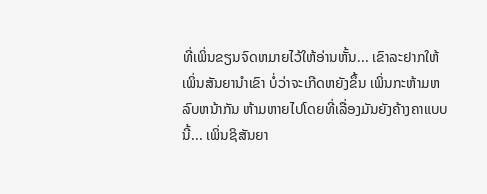ທີ່ເພິ່ນຂຽນຈົດຫມາຍໄວ້ໃຫ້ອ່ານຫັ້ນ... ເຂົາລະຢາກໃຫ້ເພິ່ນສັນຍານຳເຂົາ ບໍ່ວ່າຈະເກີດຫຍັງຂຶ້ນ ເພິ່ນກະຫ້າມຫລົບຫນ້າກັນ ຫ້າມຫາຍໄປໂດຍທີ່ເລື່ອງມັນຍັງຄ້າງຄາແບບນີ້... ເພິ່ນຊິສັນຍາ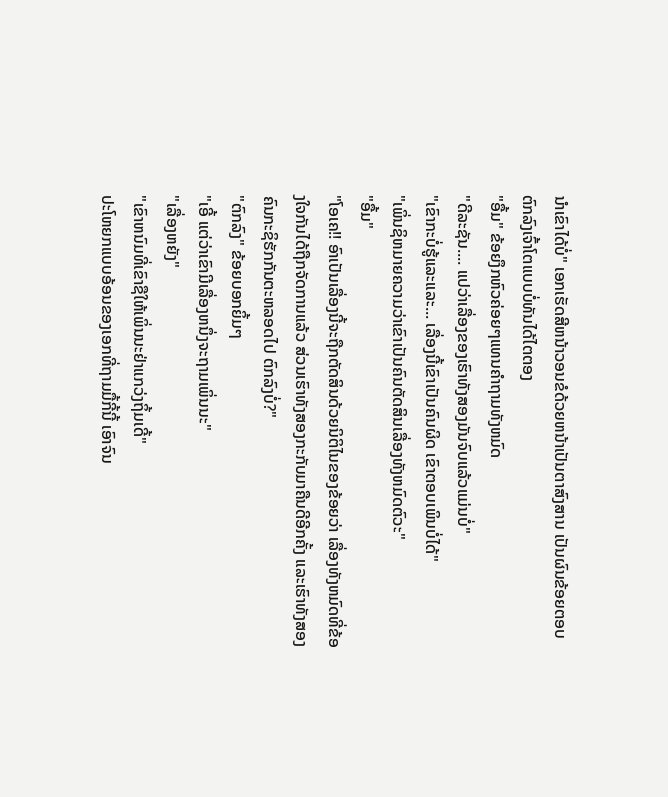ນຳເຂົາໄດ້ບໍ່" ເອກເຮັດສີຫນ້າວອນຂໍດ້ວຍຫນ້າເປັນຕາສົງສານ ເປັນຜົນຂ້ອຍຕອບຕົກລົງເຈົ້າໂຕແບບບໍ່ທັນໄດ້ໄຕຕອງ
"ອື້ມ" ຂ້ອຍງຶກຫົວຄ່ອຍໆແທນຄຳຖາມທັງຫມົດ
"ດີລະຊັນ.... ແປວ່າເລື່ອງຂອງເຮົາທັງສອງມັນຈົບແລ້ວແມ່ນບໍ່"
"ເຂົາກະບໍ່ຮູ້ແລະແລະ... ເລື່ອງນີ້ເຂົາເປັນຄົນຜິດ ເຂົາຕອບເພິນບໍ່ໄດ້"
"ເພິ່ນຊິຫມາຍຄວາມວ່າເຂົາເປັນຄົນຕັດສິນເລື່ອງທັງຫມົດຕົວະ"
"ອື້ມ"
"ໂອເຄ!! ອົາເປັນເລື່ອງນີ້ຈະຖືກຕັດສິນດ້ວຍນິຕິໄນຂອງຂ້ອຍວ່າ ເລື່ອງທັງຫມົດທີ່ຂ້ອງໃຈກັນໄດ້ຖືກຈັດການແລ້ວ ສ່ວນເຮົາທັງສອງກະກັບມາຄືນດີອີກຄັ້ງ ແລະເຮົາທັງສອງຄົນກະຊິຮັກກັນຕະຫລອດໄປ ຕົກລົງບໍ່?"
"ຕົກລົງ" ຂ້ອຍບອກຍິ້ມໆ
"ເອີ້ ແຕ່ວ່າເຂົາມີເລື່ອງຫນຶ່ງຈະຖາມເພິ່ນນະ"
"ເລື່ອງຫຍັງ"
"ເຂົາຫນົມທີ່ເຂົາຊືໃຫ້ເພິ່ນນະຢ່າແກວ່ງຖິ້ມເດີ້"
ປະໂຫຍກແບບອ້ອນຂອງເອກທີ່ຖາມມື້ກີ້ນີ້ ເອົາຈົນ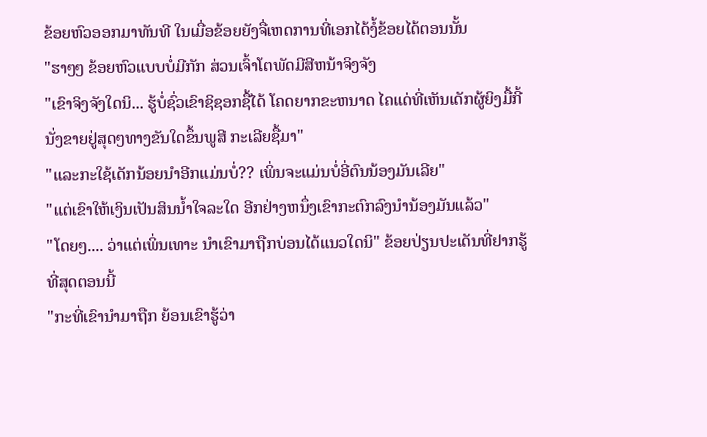ຂ້ອຍຫົວອອກມາທັນທີ ໃນເມື່ອຂ້ອຍຍັງຈື່ເຫດການທີ່ເອກໄດ້ງໍ້ຂ້ອຍໄດ້ຕອນນັ້ນ
"ຮາໆໆ ຂ້ອຍຫົວແບບບໍ່ມີກັກ ສ່ວນເຈົ້າໂຕພັດມີສີຫນ້າຈິງຈັງ
"ເຂົາຈິງຈັງໃດນິ... ຮູ້ບໍ່ຊົ່ວເຂົາຊິຊອກຊື້ໄດ້ ໂຄດຍາກຂະຫນາດ ໄຄແດ່ທີ່ເຫັນເດັກຜູ້ຍິງມື້ກີ້ນັ່ງຂາຍຢູ່ສຸດໆທາງຂັນໃດຂຶ້ນພູສີ ກະເລີຍຊື້ມາ"
"ແລະກະໃຊ້ເດັກນ້ອຍນຳອີກແມ່ນບໍ່?? ເພິ່ນຈະແມ່ນບໍ່ອີ່ຕົນນ້ອງມັນເລີຍ"
"ແຕ່ເຂົາໃຫ້ເງິນເປັນສິນນ້ຳໃຈລະໃດ ອີກຢ່າງຫນຶ່ງເຂົາກະຕົກລົງນຳນ້ອງມັນແລ້ວ"
"ໂດຍໆ.... ວ່າແຕ່ເພິ່ນເທາະ ນຳເຂົາມາຖືກບ່ອນໄດ້ແນວໃດນິ" ຂ້ອຍປ່ຽນປະເດັນທີ່ຢາກຮູ້ທີ່ສຸດຕອນນີ້
"ກະທີ່ເຂົານຳມາຖືກ ຍ້ອນເຂົາຮູ້ວ່າ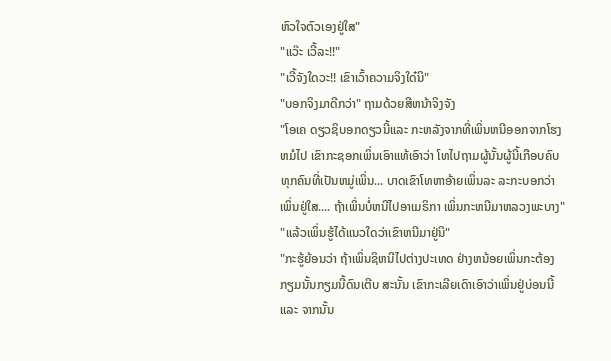ຫົວໃຈຕົວເອງຢູ່ໃສ"
"ແວ໊ະ ເວີ້ລະ!!"
"ເວີ້ຈັງໃດວະ!! ເຂົາເວົ້າຄວາມຈິງໃດ໋ນິ"
"ບອກຈິງມາດີກວ່າ" ຖາມດ້ວຍສີຫນ້າຈິງຈັງ
"ໂອເຄ ດຽວຊິບອກດຽວນີ້ແລະ ກະຫລັງຈາກທີ່ເພິ່ນຫນີອອກຈາກໂຮງຫມໍໄປ ເຂົາກະຊອກເພິ່ນເອົາແທ້ເອົາວ່າ ໂທໄປຖາມຜູ້ນັ້ນຜູ້ນີ້ເກືອບຄົບທຸກຄົນທີ່ເປັນຫມູ່ເພິ່ນ... ບາດເຂົາໂທຫາອ້າຍເພິ່ນລະ ລະກະບອກວ່າເພິ່ນຢູ່ໃສ.... ຖ້າເພິ່ນບໍ່ຫນີໄປອາເມຣິກາ ເພິ່ນກະຫນີມາຫລວງພະບາງ"
"ແລ້ວເພິ່ນຮູ້ໄດ້ແນວໃດວ່າເຂົາຫນີມາຢູ່ນິ"
"ກະຮູ້ຍ້ອນວ່າ ຖ້າເພິ່ນຊິຫນີໄປຕ່າງປະເທດ ຢ່າງຫນ້ອຍເພິ່ນກະຕ້ອງກຽມນັ້ນກຽມນີ້ດົນເຕີບ ສະນັ້ນ ເຂົາກະເລີຍເດົາເອົາວ່າເພິ່ນຢູ່ບ່ອນນີ້ແລະ ຈາກນັ້ນ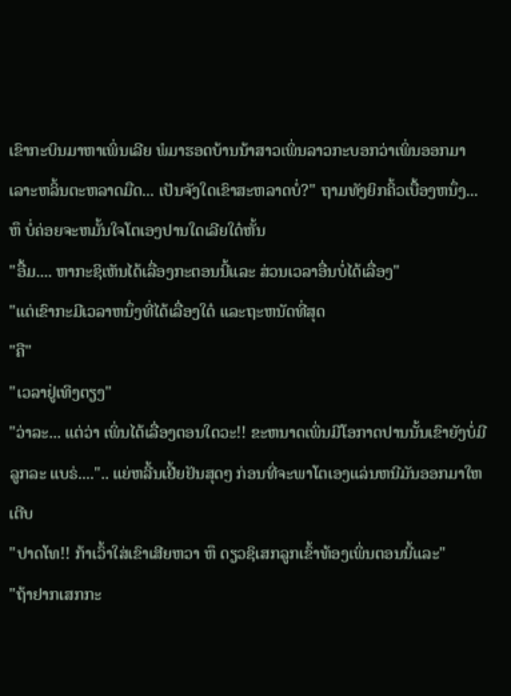ເຂົາກະບິນມາຫາເພິ່ນເລີຍ ພໍມາຮອດບ້ານນ້າສາວເພິ່ນລາວກະບອກວ່າເພິ່ນອອກມາເລາະຫລິ້ນຕະຫລາດມືດ... ເປັນຈັງໃດເຂົາສະຫລາດບໍ່?" ຖາມທັງຍິກຄິ້ວເບື້ອງຫນຶ່ງ... ຫຶ ບໍ່ຄ່ອຍຈະຫມັ້ນໃຈໂຕເອງປານໃດເລີຍໃດ໋ຫັ້ນ
"ອື້ມ.... ຫາກະຊິເຫັນໄດ້ເລື່ອງກະຕອນນີ້ແລະ ສ່ວນເວລາອື່ນບໍ່ໄດ້ເລື່ອງ"
"ແຕ່ເຂົາກະມີເວລາຫນຶ່ງທີ່ໄດ້ເລື່ອງໃດ໋ ແລະຖະຫນັດທີ່ສຸດ
"ຄື"
"ເວລາຢູ່ເທິງຕຽງ"
"ວ່າລະ... ແຕ່ວ່າ ເພິ່ນໄດ້ເລື່ອງຕອນໃດວະ!! ຂະຫນາດເພິ່ນມີໂອກາດປານນັ້ນເຂົາຍັງບໍ່ມີລູກລະ ແບຣ່....".. ແຍ່ຫລີ້ນເຢີ້ຍຢັນສຸດໆ ກ່ອນທີ່ຈະພາໂຕເອງແລ່ນຫນີມັນອອກມາໃຫເຕີບ
"ປາດໂທ!! ກ້າເວົ້າໃສ່ເຂົາເສີຍຫວາ ຫຶ ດຽວຊິເສກລູກເຂົ້າທ້ອງເພິ່ນຕອນນີ້ແລະ"
"ຖ້າຢາກເສກກະ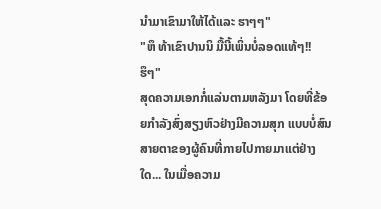ນຳມາເຂົາມາໃຫ້ໄດ້ແລະ ຮາໆໆ"
"ຫຶ ທ້າເຂົາປານນິ ມື້ນີ້ເພິ່ນບໍ່ລອດແທ້ໆ!! ຮຶໆ"
ສຸດຄວາມເອກກໍ່ແລ່ນຕາມຫລັງມາ ໂດຍທີ່ຂ້ອຍກຳລັງສົ່ງສຽງຫົວຢ່າງມີຄວາມສຸກ ແບບບໍ່ສົນສາຍຕາຂອງຜູ້ຄົນທີ່ກາຍໄປກາຍມາແຕ່ຢ່າງໃດ... ໃນເມື່ອຄວາມ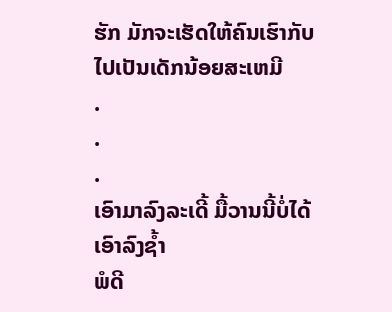ຮັກ ມັກຈະເຮັດໃຫ້ຄົນເຮົາກັບໄປເປັນເດັກນ້ອຍສະເຫມີ
.
.
.
ເອົາມາລົງລະເດີ້ ມື້ວານນີ້ບໍ່ໄດ້ເອົາລົງຊ້ຳ
ພໍດີ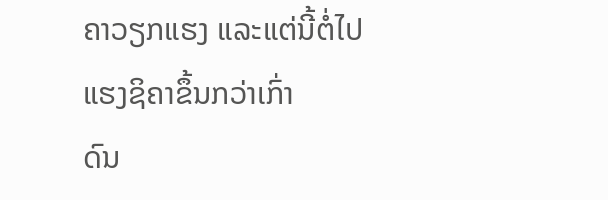ຄາວຽກແຮງ ແລະແຕ່ນີ້ຕໍ່ໄປ ແຮງຊິຄາຂຶ້ນກວ່າເກົ່າ
ດົນ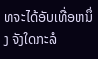ທຈະໄດ້ອັບເທື່ອຫນຶ່ງ ຈັງໃດກະລໍ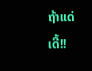ຖ້າແດ່ເດີ້!!